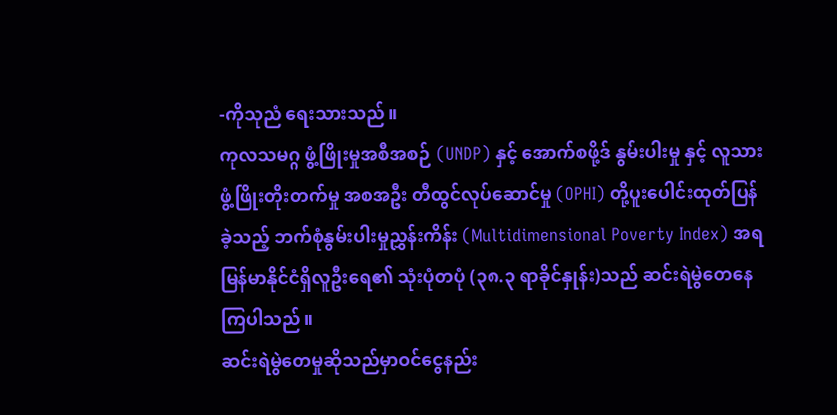-ကိုသုညံ ရေးသားသည်။
ကုလသမဂ္ဂ ဖွံ့ဖြိုးမှုအစီအစဉ် (UNDP) နှင့် အောက်စဖို့ဒ် နွမ်းပါးမှု နှင့် လူသားဖွံ့ဖြိုးတိုးတက်မှု အစအဦး တီထွင်လုပ်ဆောင်မှု (OPHI) တို့ပူးပေါင်းထုတ်ပြန်ခဲ့သည့် ဘက်စုံနွမ်းပါးမှုညွှန်းကိန်း (Multidimensional Poverty Index) အရ မြန်မာနိုင်ငံရှိလူဦးရေ၏ သုံးပုံတပုံ (၃၈.၃ ရာခိုင်နှုန်း)သည် ဆင်းရဲမွဲတေနေကြပါသည်။
ဆင်းရဲမွဲတေမှုဆိုသည်မှာဝင်ငွေနည်း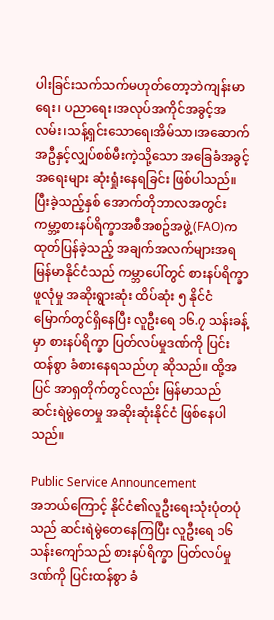ပါးခြင်းသက်သက်မဟုတ်တော့ဘဲကျန်းမာရေး၊ ပညာရေး၊အလုပ်အကိုင်အခွင့်အလမ်း၊သန့်ရှင်းသောရေ၊အိမ်သာ၊အဆောက်အဦနှင့်လျှပ်စစ်မီးကဲ့သို့သော အခြေခံအခွင့်အရေးများ ဆုံးရှုံးနေရခြင်း ဖြစ်ပါသည်။
ပြီးခဲ့သည့်နှစ် အောက်တိုဘာလအတွင်း ကမ္ဘာ့စားနပ်ရိက္ခာအစီအစဥ်အဖွဲ့(FAO)က ထုတ်ပြန်ခဲ့သည့် အချက်အလက်များအရ မြန်မာနိုင်ငံသည် ကမ္ဘာပေါ်တွင် စားနပ်ရိက္ခာဖူလုံမှု အဆိုးရွားဆုံး ထိပ်ဆုံး ၅ နိုင်ငံမြောက်တွင်ရှိနေပြီး လူဦးရေ ၁၆.၇ သန်းခန့်မှာ စားနပ်ရိက္ခာ ပြတ်လပ်မှုဒဏ်ကို ပြင်းထန်စွာ ခံစားနေရသည်ဟု ဆိုသည်။ ထို့အပြင် အာရှတိုက်တွင်လည်း မြန်မာသည် ဆင်းရဲမွဲတေမှု အဆိုးဆုံးနိုင်ငံ ဖြစ်နေပါသည်။

Public Service Announcement
အဘယ်ကြောင့် နိုင်ငံ၏လူဦးရေးသုံးပုံတပုံသည် ဆင်းရဲမွဲတေနေကြပြီး လူဦးရေ ၁၆ သန်းကျော်သည် စားနပ်ရိက္ခာ ပြတ်လပ်မှုဒဏ်ကို ပြင်းထန်စွာ ခံ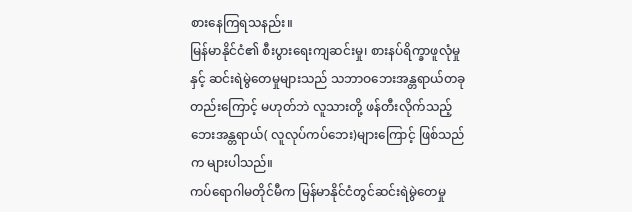စားနေကြရသနည်း။
မြန်မာနိုင်ငံ၏ စီးပွားရေးကျဆင်းမှု၊ စားနပ်ရိက္ခာဖူလုံမှုနှင့် ဆင်းရဲမွဲတေမှုများသည် သဘာဝဘေးအန္တရာယ်တခုတည်းကြောင့် မဟုတ်ဘဲ လူသားတို့ ဖန်တီးလိုက်သည့် ဘေးအန္တရာယ်( လူလုပ်ကပ်ဘေး)များကြောင့် ဖြစ်သည်က များပါသည်။
ကပ်ရောဂါမတိုင်မီက မြန်မာနိုင်ငံတွင်ဆင်းရဲမွဲတေမှု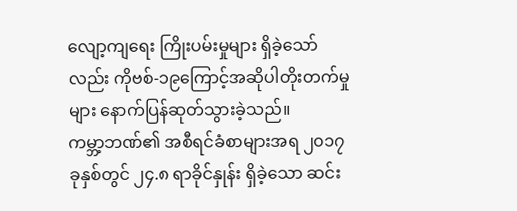လျော့ကျရေး ကြိုးပမ်းမှုများ ရှိခဲ့သော်လည်း ကိုဗစ်-၁၉ကြောင့်အဆိုပါတိုးတက်မှုများ နောက်ပြန်ဆုတ်သွားခဲ့သည်။
ကမ္ဘာ့ဘဏ်၏ အစီရင်ခံစာများအရ ၂၀၁၇ခုနှစ်တွင် ၂၄.၈ ရာခိုင်နှုန်း ရှိခဲ့သော ဆင်း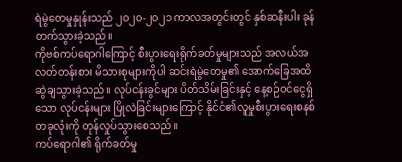ရဲမွဲတေမှုနှုန်းသည် ၂၀၂၀-၂၀၂၁ ကာလအတွင်းတွင် နှစ်ဆနီးပါး ခုန်တက်သွားခဲ့သည်။
ကိုဗစ်ကပ်ရောဂါကြောင့် စီးပွားရေးရိုက်ခတ်မှုများသည် အလယ်အလတ်တန်းစား မိသားစုများကိုပါ ဆင်းရဲမွဲတေမှု၏ အောက်ခြေအထိ ဆွဲချသွားခဲ့သည်။ လုပ်ငန်းခွင်များ ပိတ်သိမ်းခြင်းနှင့် နေ့စဉ်ဝင်ငွေရှိသော လုပ်ငန်းများ ပြိုလဲခြင်းများကြောင့် နိုင်ငံ၏လူမှုစီးပွားရေးစနစ်တခုလုံးကို တုန်လှုပ်သွားစေသည်။
ကပ်ရောဂါ၏ ရိုက်ခတ်မှု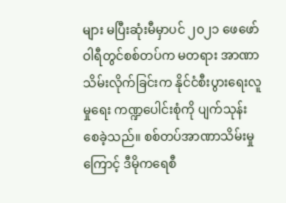များ မပြီးဆုံးမီမှာပင် ၂၀၂၁ ဖေဖော်ဝါရီတွင်စစ်တပ်က မတရား အာဏာသိမ်းလိုက်ခြင်းက နိုင်ငံစီးပွားရေးလူမှုရေး ကဏ္ဍပေါင်းစုံကို ပျက်သုန်းစေခဲ့သည်။ စစ်တပ်အာဏာသိမ်းမှုကြောင့် ဒီမိုကရေစီ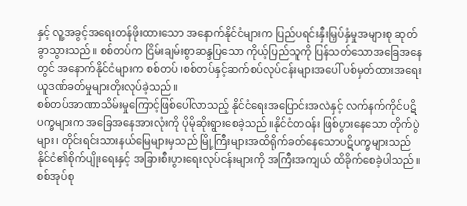နှင့် လူ့အခွင့်အရေးတန်ဖိုးထားသော အနောက်နိုင်ငံများက ပြည်ပရင်းနှီးမြှပ်နှံမှုအများစု ဆုတ်ခွာသွားသည်။ စစ်တပ်က ငြိမ်းချမ်းစွာဆန္ဒပြသော ကိုယ့်ပြည်သူကို ပြန်သတ်သောအခြေအနေတွင် အနောက်နိုင်ငံများက စစ်တပ် ၊စစ်တပ်နှင့်ဆက်စပ်လုပ်ငန်းများအပေါ် ပစ်မှတ်ထားအရေးယူဒဏ်ခတ်မှုများတိုးလုပ်ခဲ့သည်။
စစ်တပ်အာဏာသိမ်းမှုကြောင့်ဖြစ်ပေါ်လာသည့် နိုင်ငံရေးအပြောင်းအလဲနှင့် လက်နက်ကိုင်ပဋိပက္ခများက အခြေအနေအားလုံးကို ပိုမိုဆိုးရွားစေခဲ့သည်။နိုင်ငံတဝန်း ဖြစ်ပွားနေသော တိုက်ပွဲများ၊ တိုင်းရင်းသားနယ်မြေများမှသည် မြို့ကြီးများအထိရိုက်ခတ်နေသောပဋိပက္ခများသည် နိုင်ငံ၏စိုက်ပျိုးရေးနှင့် အခြားစီးပွားရေးလုပ်ငန်းများကို အကြီးအကျယ် ထိခိုက်စေခဲ့ပါသည်။
စစ်အုပ်စု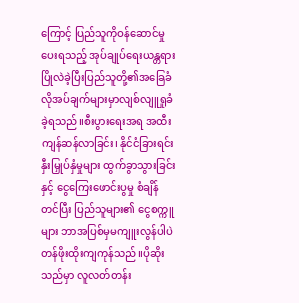ကြောင့် ပြည်သူကိုဝန်ဆောင်မှု ပေးရသည့် အုပ်ချုပ်ရေးယန္တရားပြိုလဲခဲ့ပြီးပြည်သူတို့၏အခြေခံလိုအပ်ချက်များမှာလျစ်လျူရှုခံခဲ့ရသည်။စီးပွားရေးအရ အထီးကျန်ဆန်လာခြင်း၊ နိုင်ငံခြားရင်းနှီးမြှုပ်နှံမှုများ ထွက်ခွာသွားခြင်းနှင့် ငွေကြေးဖောင်းပွမှု စံချိန်တင်ပြီး ပြည်သူများ၏ ငွေစက္ကူများ ဘာအပြစ်မှမကျူးလွန်ပါပဲ တန်ဖိုးထိုးကျကုန်သည်။ပိုဆိုးသည်မှာ လူလတ်တန်း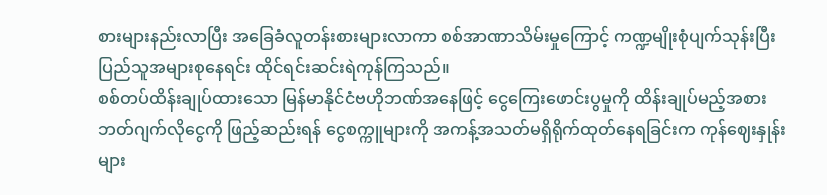စားများနည်းလာပြီး အခြေခံလူတန်းစားများလာကာ စစ်အာဏာသိမ်းမှုကြောင့် ကဏ္ဍမျိုးစုံပျက်သုန်းပြီး ပြည်သူအများစုနေရင်း ထိုင်ရင်းဆင်းရဲကုန်ကြသည်။
စစ်တပ်ထိန်းချုပ်ထားသော မြန်မာနိုင်ငံဗဟိုဘဏ်အနေဖြင့် ငွေကြေးဖောင်းပွမှုကို ထိန်းချုပ်မည့်အစား ဘတ်ဂျက်လိုငွေကို ဖြည့်ဆည်းရန် ငွေစက္ကူများကို အကန့်အသတ်မရှိရိုက်ထုတ်နေရခြင်းက ကုန်ဈေးနှုန်းများ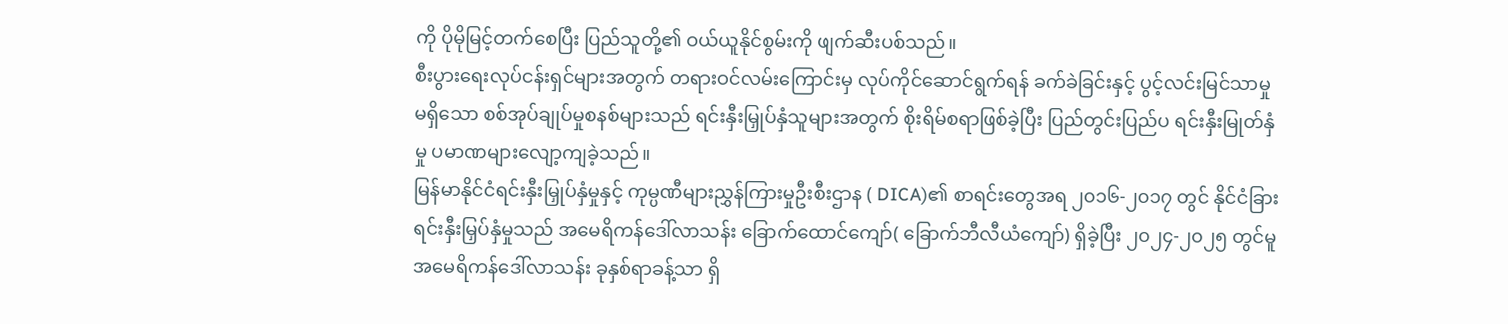ကို ပိုမိုမြင့်တက်စေပြီး ပြည်သူတို့၏ ဝယ်ယူနိုင်စွမ်းကို ဖျက်ဆီးပစ်သည်။
စီးပွားရေးလုပ်ငန်းရှင်များအတွက် တရားဝင်လမ်းကြောင်းမှ လုပ်ကိုင်ဆောင်ရွက်ရန် ခက်ခဲခြင်းနှင့် ပွင့်လင်းမြင်သာမှု မရှိသော စစ်အုပ်ချုပ်မှုစနစ်များသည် ရင်းနှီးမြှုပ်နှံသူများအတွက် စိုးရိမ်စရာဖြစ်ခဲ့ပြီး ပြည်တွင်းပြည်ပ ရင်းနှီးမြုတ်နှံမှု ပမာဏများလျော့ကျခဲ့သည်။
မြန်မာနိုင်ငံရင်းနှီးမြှုပ်နှံမှုနှင့် ကုမ္ပဏီများညွှန်ကြားမှုဦးစီးဌာန ( DICA)၏ စာရင်းတွေအရ ၂၀၁၆-၂၀၁၇ တွင် နိုင်ငံခြားရင်းနှီးမြှပ်နှံမှုသည် အမေရိကန်ဒေါ်လာသန်း ခြောက်ထောင်ကျော်( ခြောက်ဘီလီယံကျော်) ရှိခဲ့ပြီး ၂၀၂၄-၂၀၂၅ တွင်မူ အမေရိကန်ဒေါ်လာသန်း ခုနှစ်ရာခန့်သာ ရှိ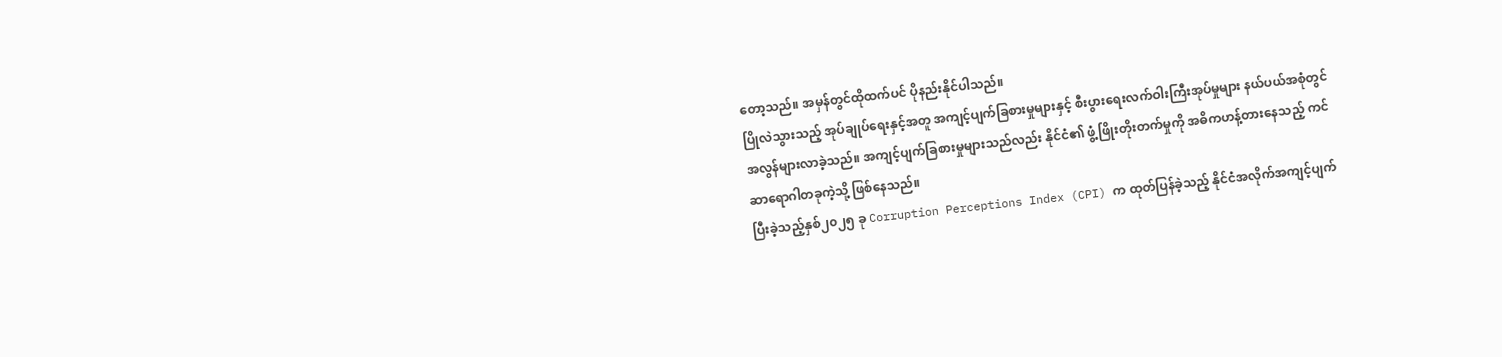တော့သည်။ အမှန်တွင်ထိုထက်ပင် ပိုနည်းနိုင်ပါသည်။
ပြိုလဲသွားသည့် အုပ်ချုပ်ရေးနှင့်အတူ အကျင့်ပျက်ခြစားမှုများနှင့် စီးပွားရေးလက်ဝါးကြီးအုပ်မှုများ နယ်ပယ်အစုံတွင် အလွန်များလာခဲ့သည်။ အကျင့်ပျက်ခြစားမှုများသည်လည်း နိုင်ငံ၏ ဖွံ့ဖြိုးတိုးတက်မှုကို အဓိကဟန့်တားနေသည့် ကင်ဆာရောဂါတခုကဲ့သို့ ဖြစ်နေသည်။
ပြီးခဲ့သည့်နှစ်၂၀၂၅ ခု Corruption Perceptions Index (CPI) က ထုတ်ပြန်ခဲ့သည့် နိုင်ငံအလိုက်အကျင့်ပျက်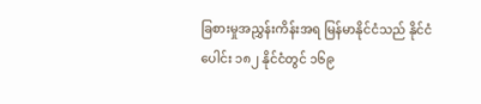ခြစားမှုအညွှန်းကိန်းအရ မြန်မာနိုင်ငံသည် နိုင်ငံပေါင်း ၁၈၂ နိုင်ငံတွင် ၁၆၉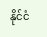နိုင်ငံ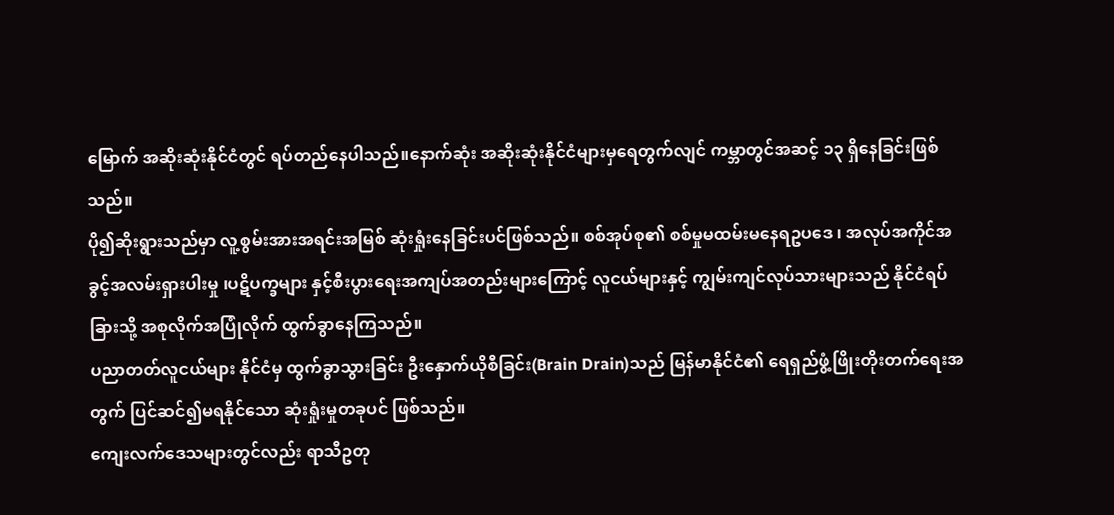မြောက် အဆိုးဆုံးနိုင်ငံတွင် ရပ်တည်နေပါသည်။နောက်ဆုံး အဆိုးဆုံးနိုင်ငံများမှရေတွက်လျင် ကမ္ဘာတွင်အဆင့် ၁၃ ရှိနေခြင်းဖြစ်သည်။
ပို၍ဆိုးရွားသည်မှာ လူ့စွမ်းအားအရင်းအမြစ် ဆုံးရှုံးနေခြင်းပင်ဖြစ်သည်။ စစ်အုပ်စု၏ စစ်မှုမထမ်းမနေရဥပဒေ ၊ အလုပ်အကိုင်အခွင့်အလမ်းရှားပါးမှု ၊ပဋိပက္ခများ နှင့်စီးပွားရေးအကျပ်အတည်းများကြောင့် လူငယ်များနှင့် ကျွမ်းကျင်လုပ်သားများသည် နိုင်ငံရပ်ခြားသို့ အစုလိုက်အပြုံလိုက် ထွက်ခွာနေကြသည်။
ပညာတတ်လူငယ်များ နိုင်ငံမှ ထွက်ခွာသွားခြင်း ဦးနှောက်ယိုစီခြင်း(Brain Drain)သည် မြန်မာနိုင်ငံ၏ ရေရှည်ဖွံ့ဖြိုးတိုးတက်ရေးအတွက် ပြင်ဆင်၍မရနိုင်သော ဆုံးရှုံးမှုတခုပင် ဖြစ်သည်။
ကျေးလက်ဒေသများတွင်လည်း ရာသီဥတု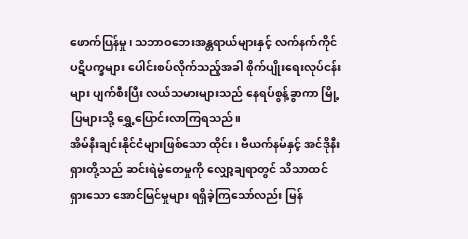ဖောက်ပြန်မှု၊ သဘာဝဘေးအန္တရာယ်များနှင့် လက်နက်ကိုင်ပဋိပက္ခများ ပေါင်းစပ်လိုက်သည့်အခါ စိုက်ပျိုးရေးလုပ်ငန်းများ ပျက်စီးပြီး လယ်သမားများသည် နေရပ်စွန့်ခွာကာ မြို့ပြများသို့ ရွှေ့ပြောင်းလာကြရသည်။
အိမ်နီးချင်းနိုင်ငံများဖြစ်သော ထိုင်း၊ ဗီယက်နမ်နှင့် အင်ဒိုနီးရှားတို့သည် ဆင်းရဲမွဲတေမှုကို လျှော့ချရာတွင် သိသာထင်ရှားသော အောင်မြင်မှုများ ရရှိခဲ့ကြသော်လည်း မြန်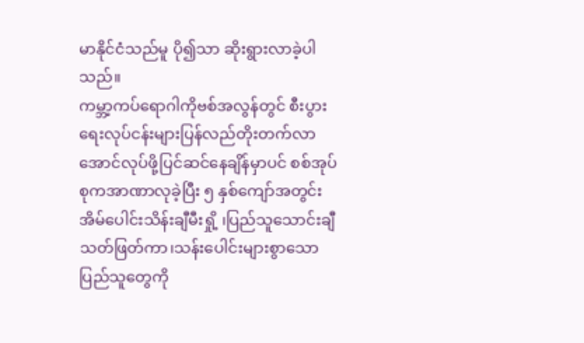မာနိုင်ငံသည်မူ ပို၍သာ ဆိုးရွားလာခဲ့ပါသည်။
ကမ္ဘာ့ကပ်ရောဂါကိုဗစ်အလွန်တွင် စီးပွားရေးလုပ်ငန်းများပြန်လည်တိုးတက်လာအောင်လုပ်ဖို့ပြင်ဆင်နေချိန်မှာပင် စစ်အုပ်စုကအာဏာလုခဲ့ပြီး ၅ နှစ်ကျော်အတွင်း အိမ်ပေါင်းသိန်းချီမီးရှို့ ၊ပြည်သူသောင်းချီသတ်ဖြတ်ကာ၊သန်းပေါင်းများစွာသောပြည်သူတွေကို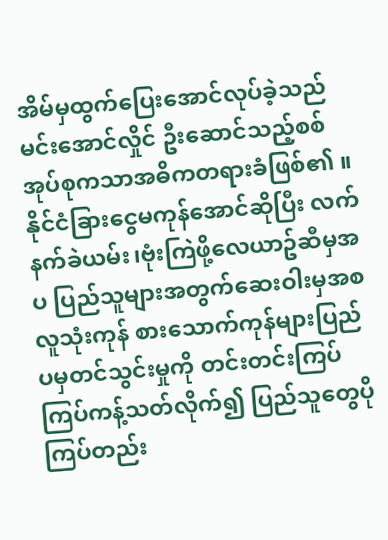အိမ်မှထွက်ပြေးအောင်လုပ်ခဲ့သည် မင်းအောင်လှိုင် ဦးဆောင်သည့်စစ်အုပ်စုကသာအဓိကတရားခံဖြစ်၏ ။ နိုင်ငံခြားငွေမကုန်အောင်ဆိုပြီး လက်နက်ခဲယမ်း၊ဗုံးကြဲဖို့လေယာဥ်ဆီမှအပ ပြည်သူများအတွက်ဆေးဝါးမှအစ လူသုံးကုန် စားသောက်ကုန်များပြည်ပမှတင်သွင်းမှုကို တင်းတင်းကြပ်ကြပ်ကန့်သတ်လိုက်၍ ပြည်သူတွေပိုကြပ်တည်း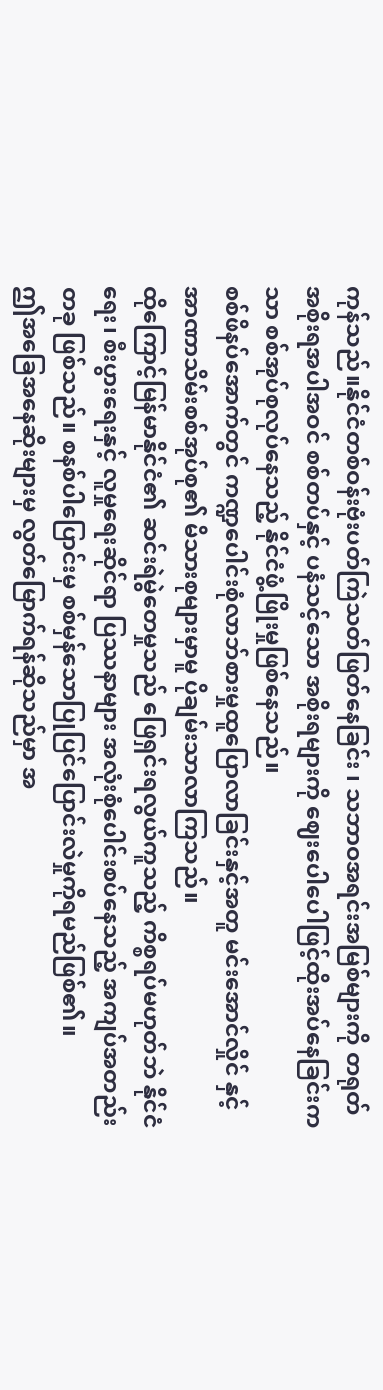ကုန်သည်။နိုင်ငံတစ်ဝန်းဗုံးပတ်ကြဲသတ်ဖြတ်နေခြင်း ၊ သဘာဝအရင်းအမြစ်များကို တရုတ်အစိုးရအပါအဝင် စစ်တပ်နှင့် ပနံသင့်သော အစိုးရများကို ဈေးပေါပေါဖြင့်ထိုးအပ်နေခြင်းကသာ စစ်အုပ်စုလုပ်နေသည့် နိုင်ငံဖွံ့ဖြိုးမှုဖြစ်နေသည်။
စစ်ဖိနပ်အောက်တွင် ကဏ္ဍပေါင်းစုံလာဘ်စားမှုထူပြောလာခြင်းနှင့်အတူ မင်းအောင်လှိုင် နှင့်အာဏာသိမ်းစစ်အုပ်စု၏ မိသားစုများမှာမူ ပိုချမ်းသာလာကြသည်။
ထိုကြောင့်မြန်မာနိုင်ငံ၏ ဆင်းရဲမွဲတေမှုသည် ဖြေရှင်းရလွယ်ကူသည့် ကိစ္စရပ်မဟုတ်ဘဲ နိုင်ငံရေး၊ စီးပွားရေးနှင့် လူမှုရေးဆိုင်ရာ ပြဿနာများ အလုံးစုံပေါင်းစပ်နေသည့် အကျပ်အတည်းတခု ဖြစ်သည်။ စနစ်ပါပြောင်းမှ စစ်မှန်သောပြုပြင်ပြောင်းလဲမှုကိုရမည်ဖြစ်၏။
ဤအခြေအနေဆိုးများမှ လွတ်မြောက်ရန်ဆိုသည်မှာ အ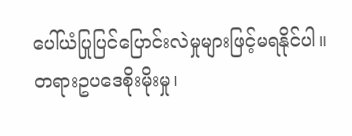ပေါ်ယံပြုပြင်ပြောင်းလဲမှုများဖြင့်မရနိုင်ပါ။တရားဥပဒေစိုးမိုးမှု၊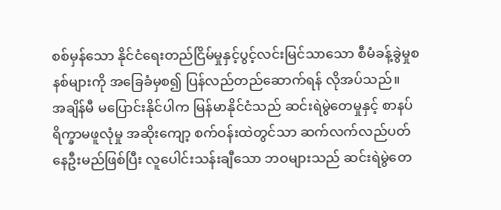စစ်မှန်သော နိုင်ငံရေးတည်ငြိမ်မှုနှင့်ပွင့်လင်းမြင်သာသော စီမံခန့်ခွဲမှုစနစ်များကို အခြေခံမှစ၍ ပြန်လည်တည်ဆောက်ရန် လိုအပ်သည်။
အချိန်မီ မပြောင်းနိုင်ပါက မြန်မာနိုင်ငံသည် ဆင်းရဲမွဲတေမှုနှင့် စာနပ်ရိက္ခာမဖူလုံမှု အဆိုးကျော့ စက်ဝန်းထဲတွင်သာ ဆက်လက်လည်ပတ်နေဦးမည်ဖြစ်ပြီး လူပေါင်းသန်းချီသော ဘဝများသည် ဆင်းရဲမွဲတေ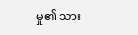မှု၏ သား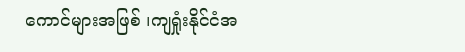ကောင်များအဖြစ် ၊ကျရှုံးနိုင်ငံအ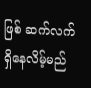ဖြစ် ဆက်လက်ရှိနေလိမ့်မည်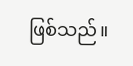ဖြစ်သည်။